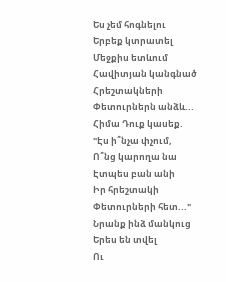Ես չեմ հոգնելու
Երբեք կտրատել
Մեջքիս ետևում
Հավիտյան կանգնած
Հրեշտակների
Փետուրներն անձև...
Հիմա Դուք կասեք.
"Էս ի՞նչա փչում,
Ո՞նց կարողա նա
Էտպես բան անի
Իր հրեշտակի
Փետուրների հետ..."
Նրանք ինձ մանկուց
Երես են տվել
Ու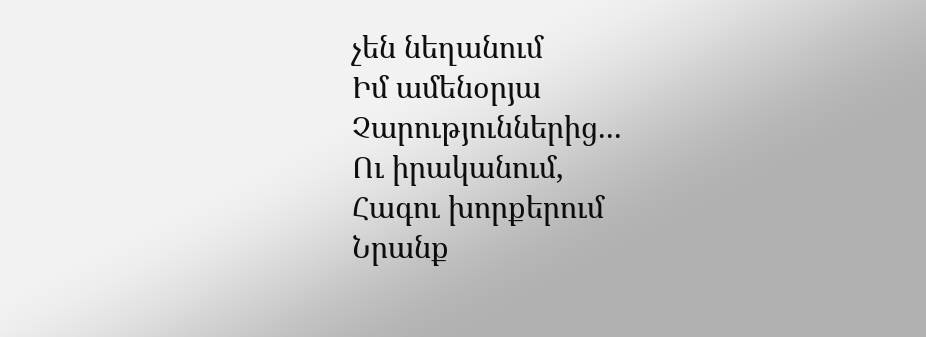չեն նեղանում
Իմ ամենօրյա
Չարություններից...
Ու իրականում,
Հագու խորքերում
Նրանք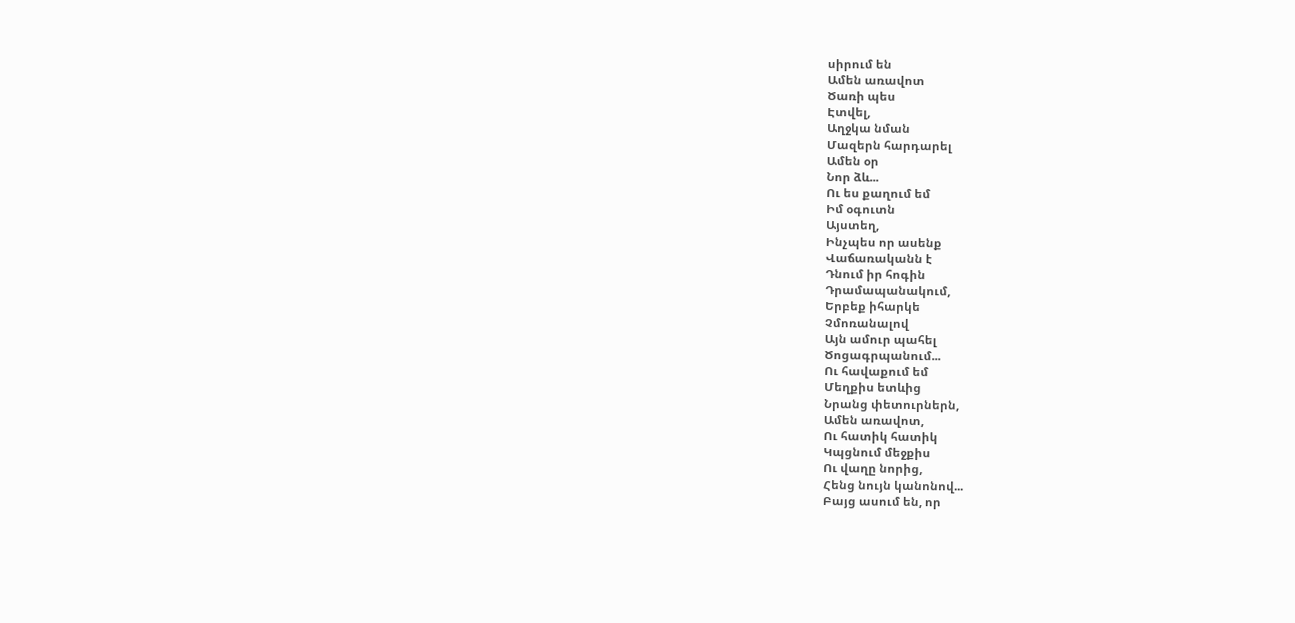սիրում են
Ամեն առավոտ
Ծառի պես
Էտվել,
Աղջկա նման
Մազերն հարդարել
Ամեն օր
Նոր ձև...
Ու ես քաղում եմ
Իմ օգուտն
Այստեղ,
Ինչպես որ ասենք
Վաճառականն է
Դնում իր հոգին
Դրամապանակում,
Երբեք իհարկե
Չմոռանալով
Այն ամուր պահել
Ծոցագրպանում...
Ու հավաքում եմ
Մեղքիս ետևից
Նրանց փետուրներն,
Ամեն առավոտ,
Ու հատիկ հատիկ
Կպցնում մեջքիս
Ու վաղը նորից,
Հենց նույն կանոնով...
Բայց ասում են, որ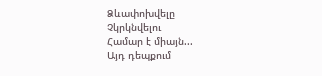Ձևափոխվելը
Չկրկնվելու
Համար է միայն...
Այդ դեպքում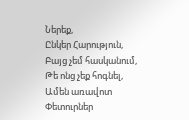Ներեք,
Ընկեր Հարություն,
Բայց չեմ հասկանում,
Թե ոնց չեք հոգնել,
Ամեն առավոտ
Փետուրներ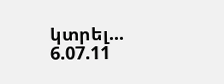կտրել...
6.07.11